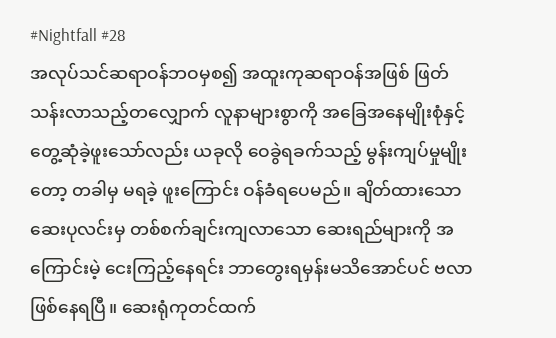#Nightfall #28
အလုပ်သင်ဆရာဝန်ဘဝမှစ၍ အထူးကုဆရာဝန်အဖြစ် ဖြတ်သန်းလာသည့်တလျှောက် လူနာများစွာကို အခြေအနေမျိုးစုံနှင့် တွေ့ဆုံခဲ့ဖူးသော်လည်း ယခုလို ဝေခွဲရခက်သည့် မွန်းကျပ်မှုမျိုးတော့ တခါမှ မရခဲ့ ဖူးကြောင်း ဝန်ခံရပေမည်။ ချိတ်ထားသော ဆေးပုလင်းမှ တစ်စက်ချင်းကျလာသော ဆေးရည်များကို အကြောင်းမဲ့ ငေးကြည့်နေရင်း ဘာတွေးရမှန်းမသိအောင်ပင် ဗလာဖြစ်နေရပြီ။ ဆေးရုံကုတင်ထက်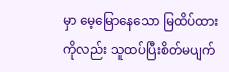မှာ မေ့မြောနေသော မြထိပ်ထားကိုလည်း သူထပ်ပြီးစိတ်မပျက်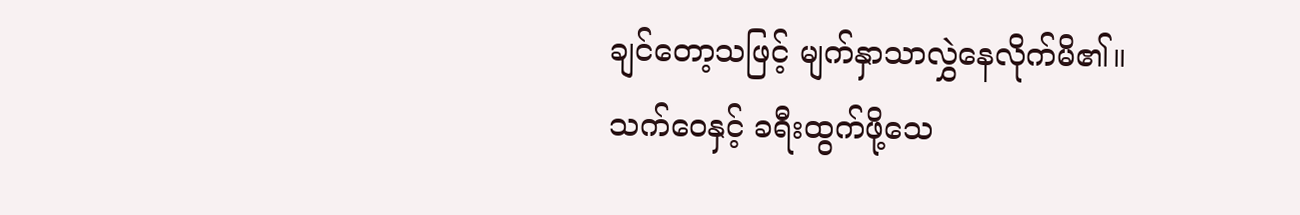ချင်တော့သဖြင့် မျက်နှာသာလွှဲနေလိုက်မိ၏။
သက်ဝေနှင့် ခရီးထွက်ဖို့သေ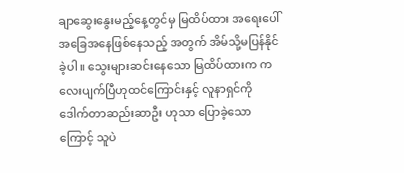ချာဆွေးနွေးမည့်နေ့တွင်မှ မြထိပ်ထား အရေးပေါ်အခြေအနေဖြစ်နေသည့် အတွက် အိမ်သို့မပြန်နိုင်ခဲ့ပါ။ သွေးများဆင်းနေသော မြထိပ်ထားက ကလေးပျက်ပြီဟုထင်ကြောင်းနှင့် လူနာရှင်ကို ဒေါက်တာဆည်းဆာဦး ဟုသာ ပြောခဲ့သောကြောင့် သူပဲ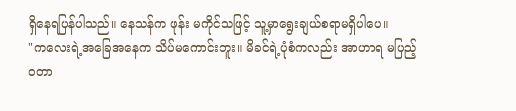ရှိနေရပြန်ပါသည်။ နေသန်က ဖုန်း မကိုင်သဖြင့် သူ့မှာရွေးချယ်စရာမရှိပါပေ။
"ကလေးရဲ့အခြေအနေက သိပ်မကောင်းဘူး။ မိခင်ရဲ့ပုံစံကလည်း အာဟာရ မပြည့်ဝတာ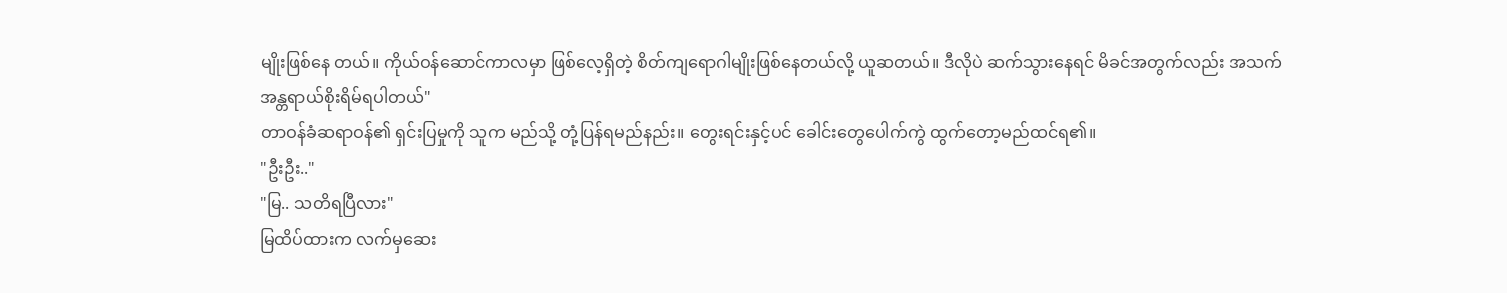မျိုးဖြစ်နေ တယ်။ ကိုယ်ဝန်ဆောင်ကာလမှာ ဖြစ်လေ့ရှိတဲ့ စိတ်ကျရောဂါမျိုးဖြစ်နေတယ်လို့ ယူဆတယ်။ ဒီလိုပဲ ဆက်သွားနေရင် မိခင်အတွက်လည်း အသက်အန္တရာယ်စိုးရိမ်ရပါတယ်"
တာဝန်ခံဆရာဝန်၏ ရှင်းပြမှုကို သူက မည်သို့ တုံ့ပြန်ရမည်နည်း။ တွေးရင်းနှင့်ပင် ခေါင်းတွေပေါက်ကွဲ ထွက်တော့မည်ထင်ရ၏။
"ဦးဦး.."
"မြ.. သတိရပြီလား"
မြထိပ်ထားက လက်မှဆေး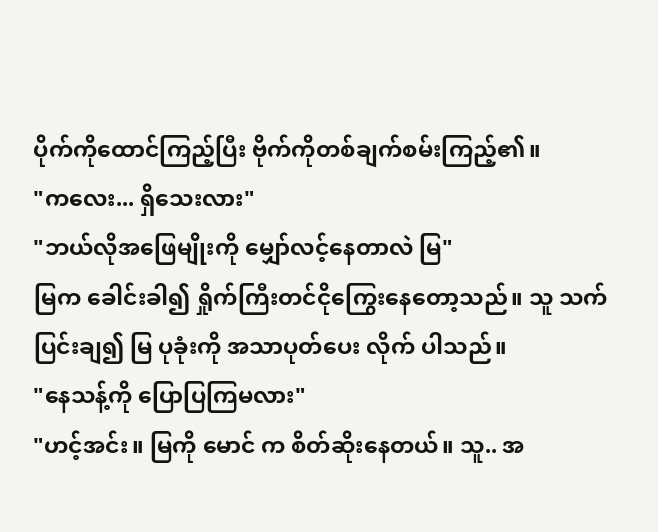ပိုက်ကိုထောင်ကြည့်ပြီး ဗိုက်ကိုတစ်ချက်စမ်းကြည့်၏။
"ကလေး... ရှိသေးလား"
"ဘယ်လိုအဖြေမျိုးကို မျှော်လင့်နေတာလဲ မြ"
မြက ခေါင်းခါ၍ ရှိုက်ကြီးတင်ငိုကြွေးနေတော့သည်။ သူ သက်ပြင်းချ၍ မြ ပုခုံးကို အသာပုတ်ပေး လိုက် ပါသည်။
"နေသန့်ကို ပြောပြကြမလား"
"ဟင့်အင်း။ မြကို မောင် က စိတ်ဆိုးနေတယ်။ သူ.. အ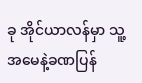ခု အိုင်ယာလန်မှာ သူ့အမေနဲ့ခဏပြန်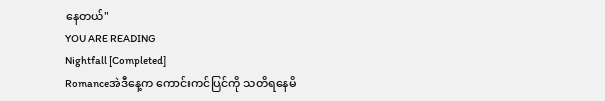နေတယ်"
YOU ARE READING
Nightfall [Completed]
Romanceအဲဒီနေ့က ကောင်းကင်ပြင်ကို သတိရနေမိ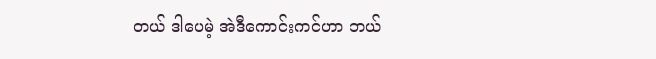တယ် ဒါပေမဲ့ အဲဒီကောင်းကင်ဟာ ဘယ်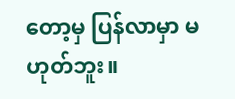တော့မှ ပြန်လာမှာ မဟုတ်ဘူး။